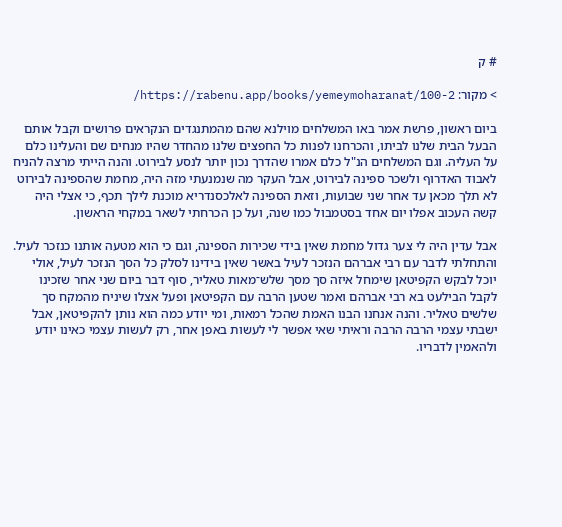# ק

> מקור: https://rabenu.app/books/yemeymoharanat/100-2/

ביום ראשון, פרשת אמר באו המשלחים מוילנא שהם מהמתנגדים הנקראים פרושים וקבל אותם הבעל הבית שלנו לביתו, והכרחנו לפנות כל החפצים שלנו מהחדר שהיו מנחים שם והעלינו כלם על העליה. וגם המשלחים הנ"ל כלם אמרו שהדרך נכון יותר לנסע לבירוט. והנה הייתי מרצה להניח לאבוד האדרוף ולשכר ספינה לבירוט, אבל העקר מה שנמנעתי מזה היה, מחמת שהספינה לבירוט לא תלך מכאן עד אחר שני שבועות, וזאת הספינה לאלכסנדריא מוכנת לילך תכף, כי אצלי היה קשה העכוב אפלו יום אחד בסטמבול כמו שנה, ועל כן הכרחתי לשאר במקחי הראשון.

אבל עדין היה לי צער גדול מחמת שאין בידי שכירות הספינה, וגם כי הוא מטעה אותנו כנזכר לעיל. והתחלתי לדבר עם רבי אברהם הנזכר לעיל באשר שאין בידינו לסלק כל הסך הנזכר לעיל, אולי יוכל לבקש הקפיטאן שימחל איזה סך מסך שלש־מאות טאליר, סוף דבר ביום שני אחר שזכינו לקבל הבילעט בא רבי אברהם ואמר שטען הרבה עם הקפיטאן ופעל אצלו שיניח מהמקח סך שלשים טאליר. והנה אנחנו הבנו האמת שהכל רמאות, ומי יודע כמה הוא נותן להקפיטאן, אבל ישבתי עצמי הרבה הרבה וראיתי שאי אפשר לי לעשות באפן אחר, רק לעשות עצמי כאינו יודע ולהאמין לדבריו.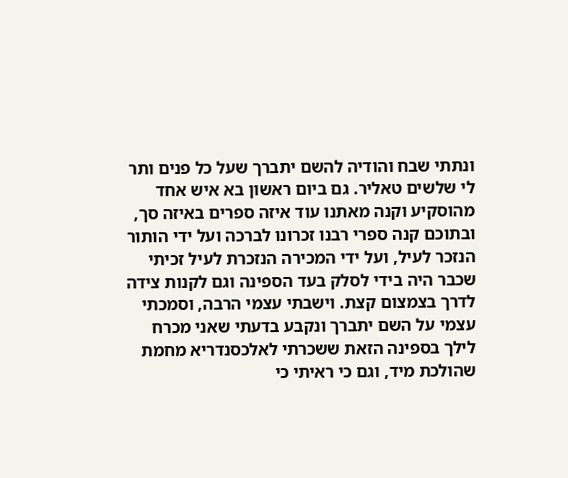ונתתי שבח והודיה להשם יתברך שעל כל פנים ותר לי שלשים טאליר. גם ביום ראשון בא איש אחד מהוסקיע וקנה מאתנו עוד איזה ספרים באיזה סך, ובתוכם קנה ספרי רבנו זכרונו לברכה ועל ידי הותור הנזכר לעיל, ועל ידי המכירה הנזכרת לעיל זכיתי שכבר היה בידי לסלק בעד הספינה וגם לקנות צידה לדרך בצמצום קצת. וישבתי עצמי הרבה, וסמכתי עצמי על השם יתברך ונקבע בדעתי שאני מכרח לילך בספינה הזאת ששכרתי לאלכסנדריא מחמת שהולכת מיד, וגם כי ראיתי כי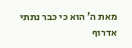מאת ה' הוא כי כבר נתתי אדרוף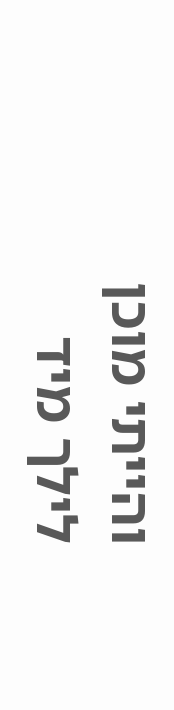והייתי מוכן לילך מיד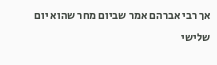אך רבי אברהם אמר שביום מחר שהוא יום שלישי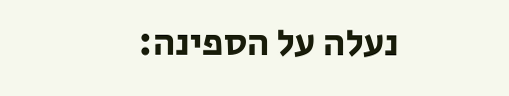נעלה על הספינה: